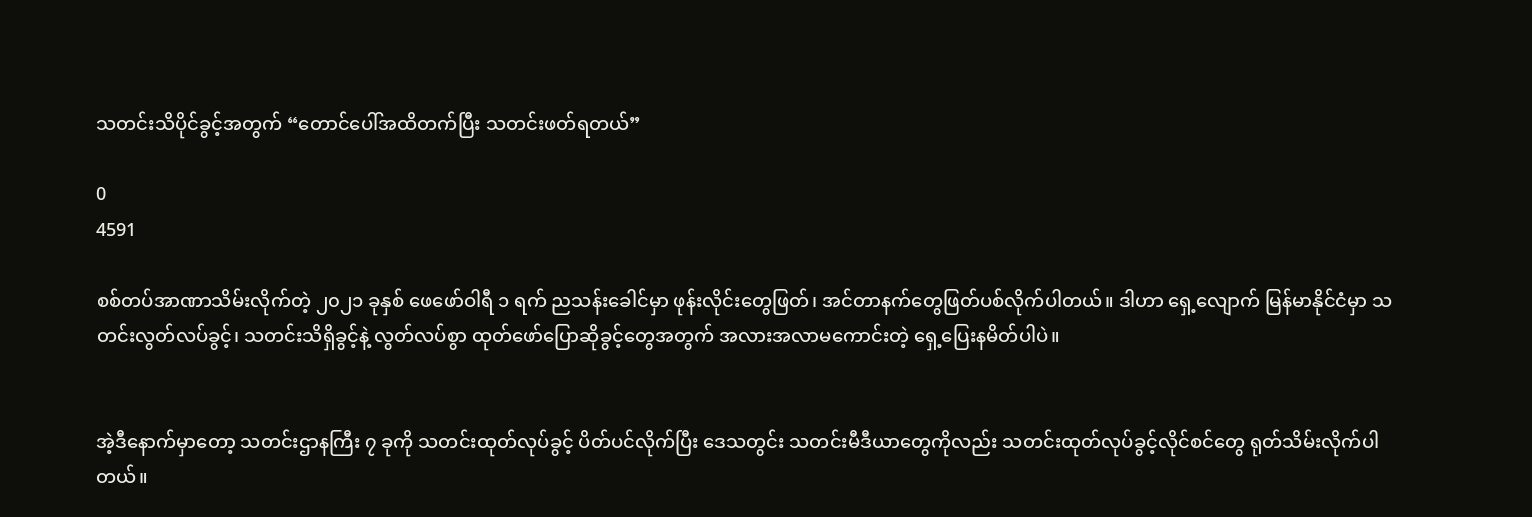သတင်းသိပိုင်ခွင့်အတွက် “တောင်ပေါ်အထိတက်ပြီး သတင်းဖတ်ရတယ်”

0
4591

စစ်တပ်အာဏာသိမ်းလိုက်တဲ့ ၂၀၂၁ ခုနှစ် ဖေဖော်ဝါရီ ၁ ရက် ညသန်းခေါင်မှာ ဖုန်းလိုင်းတွေဖြတ်၊ အင်တာနက်တွေဖြတ်ပစ်လိုက်ပါတယ်။ ဒါဟာ ရှေ့လျောက် မြန်မာနိုင်ငံမှာ သတင်းလွတ်လပ်ခွင့်၊ သတင်းသိရှိခွင့်နဲ့ လွတ်လပ်စွာ ထုတ်ဖော်ပြောဆိုခွင့်တွေအတွက် အလားအလာမကောင်းတဲ့ ရှေ့ပြေးနမိတ်ပါပဲ။


အဲ့ဒီနောက်မှာတော့ သတင်းဌာနကြီး ၇ ခုကို သတင်းထုတ်လုပ်ခွင့် ပိတ်ပင်လိုက်ပြီး ဒေသတွင်း သတင်းမီဒီယာတွေကိုလည်း သတင်းထုတ်လုပ်ခွင့်လိုင်စင်တွေ ရုတ်သိမ်းလိုက်ပါတယ်။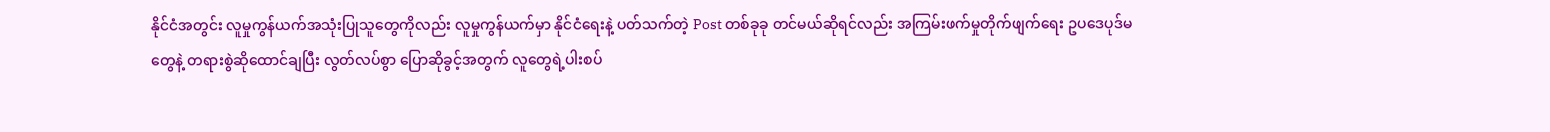နိုင်ငံအတွင်း လူမှုကွန်ယက်အသုံးပြုသူတွေကိုလည်း လူမှုကွန်ယက်မှာ နိုင်ငံရေးနဲ့ ပတ်သက်တဲ့ Post တစ်ခုခု တင်မယ်ဆိုရင်လည်း အကြမ်းဖက်မှုတိုက်ဖျက်ရေး ဥပဒေပုဒ်မတွေနဲ့ တရားစွဲဆိုထောင်ချပြီး လွတ်လပ်စွာ ပြောဆိုခွင့်အတွက် လူတွေရဲ့ပါးစပ်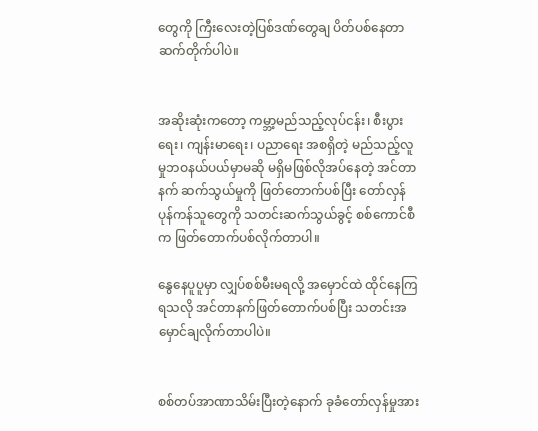တွေကို ကြီးလေးတဲ့ပြစ်ဒဏ်တွေချ ပိတ်ပစ်နေတာ ဆက်တိုက်ပါပဲ။


အဆိုးဆုံးကတော့ ကမ္ဘာ့မည်သည့်လုပ်ငန်း၊ စီးပွားရေး၊ ကျန်းမာရေး၊ ပညာရေး အစရှိတဲ့ မည်သည့်လူမှုဘဝနယ်ပယ်မှာမဆို မရှိမဖြစ်လိုအပ်နေတဲ့ အင်တာနက် ဆက်သွယ်မှုကို ဖြတ်တောက်ပစ်ပြီး တော်လှန်ပုန်ကန်သူတွေကို သတင်းဆက်သွယ်ခွင့် စစ်ကောင်စီက ဖြတ်တောက်ပစ်လိုက်တာပါ။

နွေနေပူပူမှာ လျှပ်စစ်မီးမရလို့ အမှောင်ထဲ ထိုင်နေကြရသလို အင်တာနက်ဖြတ်တောက်ပစ်ပြီး သတင်းအမှောင်ချလိုက်တာပါပဲ။


စစ်တပ်အာဏာသိမ်းပြီးတဲ့နောက် ခုခံတော်လှန်မှုအား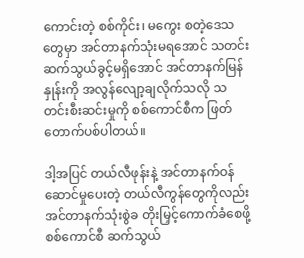ကောင်းတဲ့ စစ်ကိုင်း၊ မကွေး စတဲ့ဒေသတွေမှာ အင်တာနက်သုံးမရအောင် သတင်းဆက်သွယ်ခွင့်မရှိအောင် အင်တာနက်မြန်နှုန်းကို အလွန်လျော့ချလိုက်သလို သတင်းစီးဆင်းမှုကို စစ်ကောင်စီက ဖြတ်တောက်ပစ်ပါတယ်။

ဒါ့အပြင် တယ်လီဖုန်းနဲ့ အင်တာနက်ဝန်ဆောင်မှုပေးတဲ့ တယ်လီကွန်တွေကိုလည်း အင်တာနက်သုံးစွဲခ တိုးမြှင့်ကောက်ခံစေဖို့ စစ်ကောင်စီ ဆက်သွယ်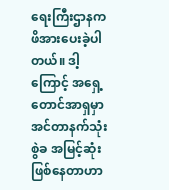ရေးကြီးဌာနက ဖိအားပေးခဲ့ပါတယ်။ ဒါ့ကြောင့် အရှေ့တောင်အာရှမှာ အင်တာနက်သုံးစွဲခ အမြင့်ဆုံးဖြစ်နေတာဟာ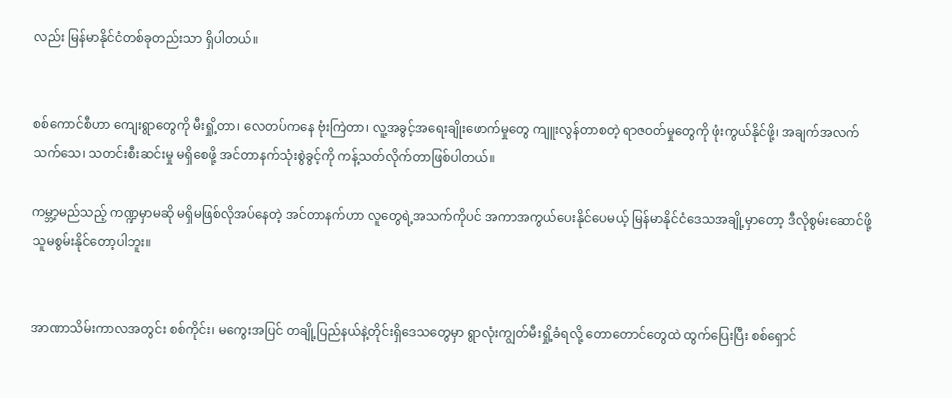လည်း မြန်မာနိုင်ငံတစ်ခုတည်းသာ ရှိပါတယ်။


စစ်ကောင်စီဟာ ကျေးရွာတွေကို မီးရှို့တာ၊ လေတပ်ကနေ ဗုံးကြဲတာ၊ လူ့အခွင့်အရေးချိုးဖောက်မှုတွေ ကျူးလွန်တာစတဲ့ ရာဇဝတ်မှုတွေကို ဖုံးကွယ်နိုင်ဖို့၊ အချက်အလက် သက်သေ၊ သတင်းစီးဆင်းမှု မရှိစေဖို့ အင်တာနက်သုံးစွဲခွင့်ကို ကန့်သတ်လိုက်တာဖြစ်ပါတယ်။

ကမ္ဘာ့မည်သည့် ကဏ္ဍမှာမဆို မရှိမဖြစ်လိုအပ်နေတဲ့ အင်တာနက်ဟာ လူတွေရဲ့အသက်ကိုပင် အကာအကွယ်ပေးနိုင်ပေမယ့် မြန်မာနိုင်ငံဒေသအချို့မှာတော့ ဒီလိုစွမ်းဆောင်ဖို့ သူမစွမ်းနိုင်တော့ပါဘူး။


အာဏာသိမ်းကာလအတွင်း စစ်ကိုင်း၊ မကွေးအပြင် တချို့ပြည်နယ်နဲ့တိုင်းရှိဒေသတွေမှာ ရွာလုံးကျွတ်မီးရှို့ခံရလို့ တောတောင်တွေထဲ ထွက်ပြေးပြီး စစ်ရှောင်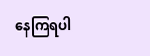နေကြရပါ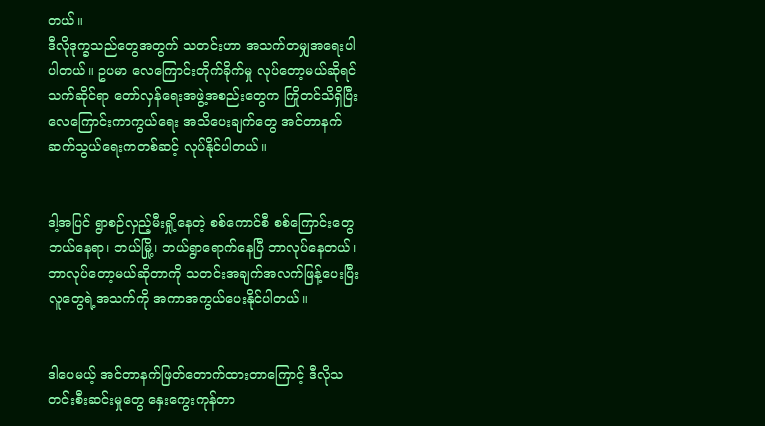တယ်။
ဒီလိုဒုက္ခသည်တွေအတွက် သတင်းဟာ အသက်တမျှအရေးပါပါတယ်။ ဥပမာ လေကြောင်းတိုက်ခိုက်မှု လုပ်တော့မယ်ဆိုရင် သက်ဆိုင်ရာ တော်လှန်ရေးအဖွဲ့အစည်းတွေက ကြိုတင်သိရှိပြီး လေကြောင်းကာကွယ်ရေး အသိပေးချက်တွေ အင်တာနက်ဆက်သွယ်ရေးကတစ်ဆင့် လုပ်နိုင်ပါတယ်။


ဒါ့အပြင် ရွာစဉ်လှည့်မီးရှို့နေတဲ့ စစ်ကောင်စီ စစ်ကြောင်းတွေ ဘယ်နေရာ၊ ဘယ်မြို့၊ ဘယ်ရွာရောက်နေပြီ ဘာလုပ်နေတယ်၊ ဘာလုပ်တော့မယ်ဆိုတာကို သတင်းအချက်အလက်ဖြန့်ပေးပြီး လူတွေရဲ့အသက်ကို အကာအကွယ်ပေးနိုင်ပါတယ်။


ဒါပေမယ့် အင်တာနက်ဖြတ်တောက်ထားတာကြောင့် ဒီလိုသတင်းစီးဆင်းမှုတွေ နှေးကွေးကုန်တာ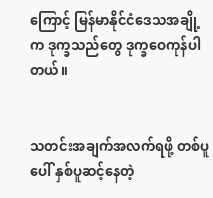ကြောင့် မြန်မာနိုင်ငံဒေသအချို့က ဒုက္ခသည်တွေ ဒုက္ခဝေကုန်ပါတယ်။


သတင်းအချက်အလက်ရဖို့ တစ်ပူပေါ် နှစ်ပူဆင့်နေတဲ့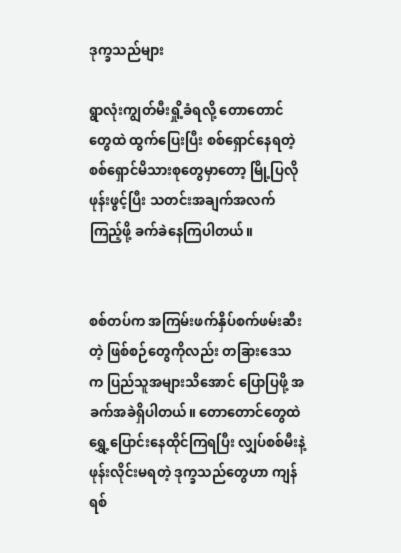ဒုက္ခသည်များ

ရွာလုံးကျွတ်မီးရှို့ခံရလို့ တောတောင်တွေထဲ ထွက်ပြေးပြီး စစ်ရှောင်နေရတဲ့ စစ်ရှောင်မိသားစုတွေမှာတော့ မြို့ပြလိုဖုန်းဖွင့်ပြီး သတင်းအချက်အလက်ကြည့်ဖို့ ခက်ခဲနေကြပါတယ်။


စစ်တပ်က အကြမ်းဖက်နှိပ်စက်ဖမ်းဆီးတဲ့ ဖြစ်စဉ်တွေကိုလည်း တခြားဒေသက ပြည်သူအများသိအောင် ပြောပြဖို့ အခက်အခဲရှိပါတယ်။ တောတောင်တွေထဲ ရွှေ့ပြောင်းနေထိုင်ကြရပြီး လျှပ်စစ်မီးနဲ့ ဖုန်းလိုင်းမရတဲ့ ဒုက္ခသည်တွေဟာ ကျန်ရစ်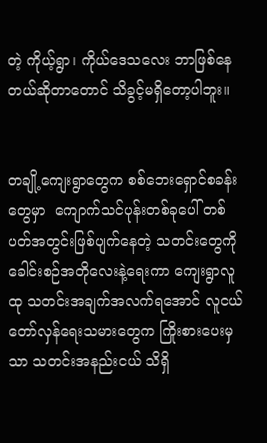တဲ့ ကိုယ့်ရွာ၊ ကိုယ်ဒေသလေး ဘာဖြစ်နေတယ်ဆိုတာတောင် သိခွင့်မရှိတော့ပါဘူး။


တချို့ကျေးရွာတွေက စစ်ဘေးရှောင်စခန်းတွေမှာ  ကျောက်သင်ပုန်းတစ်ခုပေါ် တစ်ပတ်အတွင်းဖြစ်ပျက်နေတဲ့ သတင်းတွေကို ခေါင်းစဉ်အတိုလေးနဲ့ရေးကာ ကျေးရွာလူထု သတင်းအချက်အလက်ရအောင် လူငယ်တော်လှန်ရေးသမားတွေက ကြိုးစားပေးမှသာ သတင်းအနည်းငယ် သိရှိ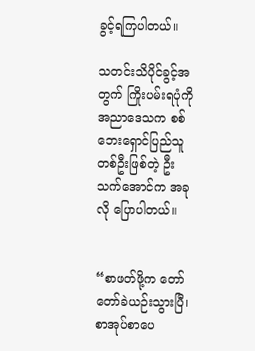ခွင့်ရကြပါတယ်။

သတင်းသိပိုင်ခွင့်အတွက် ကြိုးပမ်းရပုံကို အညာဒေသက စစ်ဘေးရှောင်ပြည်သူတစ်ဦးဖြစ်တဲ့ ဦးသက်အောင်က အခုလို ပြောပါတယ်။


“စာဖတ်ဖို့က တော်တော်ခဲယဉ်းသွားပြီ၊စာအုပ်စာပေ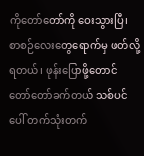ကိုတော်တော်ကို ဝေးသွားပြီ၊ စာစဉ်လေးတွေရောက်မှ ဖတ်လို့ရတယ်၊ ဖုန်းပြောဖို့တောင် တော်တော်ခက်တယ် သစ်ပင်ပေါ် တက်သုံးတက်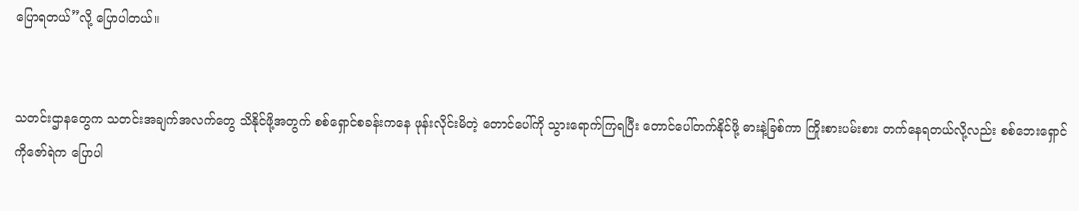ပြောရတယ်”လို့ ပြောပါတယ်။


သတင်းဌာနတွေက သတင်းအချက်အလက်တွေ သိနိုင်ဖို့အတွက် စစ်ရှောင်စခန်းကနေ ဖုန်းလိုင်းမိတဲ့ တောင်ပေါ်ကို သွားရောက်ကြရပြီး တောင်ပေါ်တက်နိုင်ဖို့ ဓားနဲ့ခြစ်ကာ ကြိုးစားပမ်းစား တက်နေရတယ်လို့လည်း စစ်ဘေးရှောင် ကိုဇော်ရဲက ပြောပါ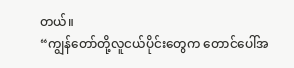တယ်။
“ကျွန်တော်တို့လူငယ်ပိုင်းတွေက တောင်ပေါ်အ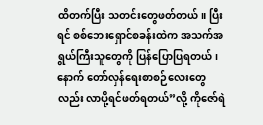ထိတက်ပြီး သတင်းတွေဖတ်တယ်။ ပြီးရင် စစ်ဘေးရှောင်စခန်းထဲက အသက်အရွယ်ကြီးသူတွေကို ပြန်ပြောပြရတယ်၊နောက် တော်လှန်ရေးစာစဉ်လေးတွေလည်း လာပို့ရင်ဖတ်ရတယ်”လို့ ကိုဇော်ရဲ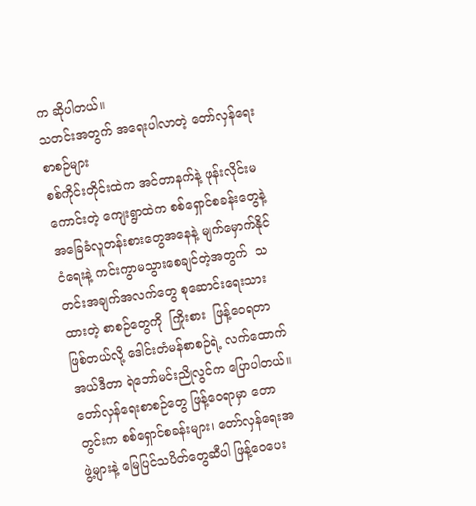က ဆိုပါတယ်။
သတင်းအတွက် အရေးပါလာတဲ့ တော်လှန်ရေး စာစဉ်များ
စစ်ကိုင်းတိုင်းထဲက အင်တာနက်နဲ့ ဖုန်းလိုင်းမကောင်းတဲ့ ကျေးရွာထဲက စစ်ရှောင်စခန်းတွေနဲ့ အခြေခံလူတန်းစားတွေအနေနဲ့ မျက်မှောက်နိုင်ငံရေးနဲ့ ကင်းကွာမသွားစေချင်တဲ့အတွက်  သတင်းအချက်အလက်တွေ စုဆောင်းရေးသားထားတဲ့ စာစဉ်တွေကို  ကြိုးစား  ဖြန့်ဝေရတာဖြစ်တယ်လို့ ဒေါင်းတံမန်စာစဉ်ရဲ့ လက်ထောက်အယ်ဒီတာ ရဲဘော်မင်းညိုလွင်က ပြောပါတယ်။
တော်လှန်ရေးစာစဉ်တွေ ဖြန့်ဝေရာမှာ တောတွင်းက စစ်ရှောင်စခန်းများ၊ တော်လှန်ရေးအဖွဲ့များနဲ့ မြေပြင်သပိတ်တွေဆီပါ ဖြန့်ဝေပေး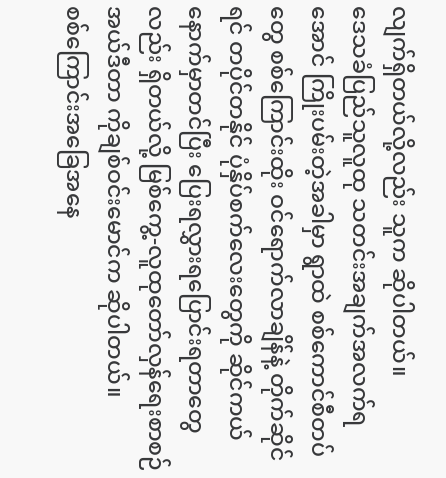လျက်ရှိတယ်လို့လည်း သူက ဆိုပါတယ်။
ဒေသခံပြည်သူလူထု သတင်းအချက်အလက်ရအောင် ကြိုးပမ်းတဲ့အခါမှာ ရွာထဲ စစ်ကောင်စီတပ်တွေ စစ်ကြောင်းထိုး ဝင်ရောက်လာချိန်နဲ့ တိုက်ဆိုင်ရင် တပိုင်တနိုင် ပုံနှိပ်စက်လေးတွေကို ဆိုင်ကယ်နောက်မှာတင်ပြီး ပြေးရလွှားရပြောင်းရတာတွေလည်း ရှိတယ်လို့ မြစ်ကွေ့-လူထုတော်လှန်ရေးစာစဉ် အယ်ဒီတာ ကိုချစ်ဝင်းမောင်က ဆိုပါတယ်။
စစ်ကြောင်းအခြေအနေ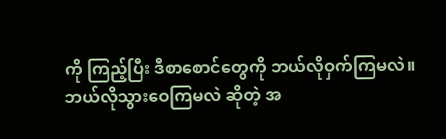ကို ကြည့်ပြီး ဒီစာစောင်တွေကို ဘယ်လိုဝှက်ကြမလဲ။ ဘယ်လိုသွားဝေကြမလဲ ဆိုတဲ့ အ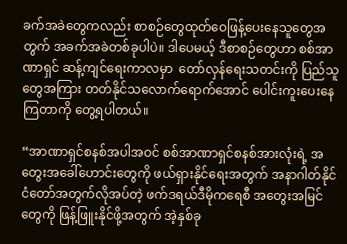ခက်အခဲတွေကလည်း စာစဉ်တွေထုတ်ဝေဖြန့်ပေးနေသူတွေအတွက် အခက်အခဲတစ်ခုပါပဲ။ ဒါပေမယ့် ဒီစာစဉ်တွေဟာ စစ်အာဏာရှင် ဆန့်ကျင်ရေးကာလမှာ  တော်လှန်ရေးသတင်းကို ပြည်သူတွေအကြား တတ်နိုင်သလောက်ရောက်အောင် ပေါင်းကူးပေးနေကြတာကို တွေ့ရပါတယ်။

“အာဏာရှင်စနစ်အပါအဝင် စစ်အာဏာရှင်စနစ်အားလုံးရဲ့ အတွေးအခေါ်ဟောင်းတွေကို ဖယ်ရှားနိုင်ရေးအတွက် အနာဂါတ်နိုင်ငံတော်အတွက်လိုအပ်တဲ့ ဖက်ဒရယ်ဒီမိုကရေစီ အတွေးအမြင်တွေကို ဖြန့်ဖြူးနိုင်ဖို့အတွက် အဲ့နှစ်ခု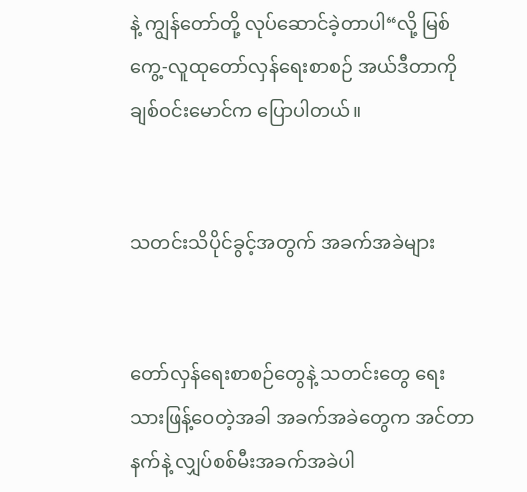နဲ့ ကျွန်တော်တို့ လုပ်ဆောင်ခဲ့တာပါ“လို့ မြစ်ကွေ့-လူထုတော်လှန်ရေးစာစဉ် အယ်ဒီတာကိုချစ်ဝင်းမောင်က ပြောပါတယ်။


သတင်းသိပိုင်ခွင့်အတွက် အခက်အခဲများ


တော်လှန်ရေးစာစဉ်တွေနဲ့ သတင်းတွေ ရေးသားဖြန့်ဝေတဲ့အခါ အခက်အခဲတွေက အင်တာနက်နဲ့ လျှပ်စစ်မီးအခက်အခဲပါ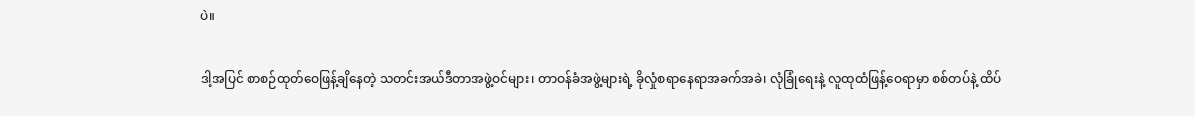ပဲ။


ဒါ့အပြင် စာစဉ်ထုတ်ဝေဖြန့်ချိနေတဲ့ သတင်းအယ်ဒီတာအဖွဲ့ဝင်များ၊ တာဝန်ခံအဖွဲ့များရဲ့ ခိုလှုံစရာနေရာအခက်အခဲ၊ လုံခြုံရေးနဲ့ လူထုထံဖြန့်ဝေရာမှာ စစ်တပ်နဲ့ ထိပ်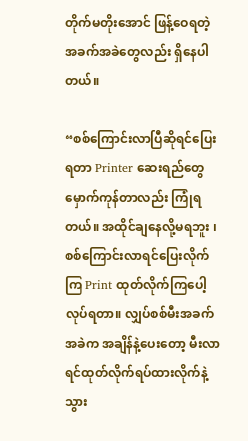တိုက်မတိုးအောင် ဖြန့်ဝေရတဲ့ အခက်အခဲတွေလည်း ရှိနေပါတယ်။

“စစ်ကြောင်းလာပြီဆိုရင်ပြေးရတာ Printer ဆေးရည်တွေ မှောက်ကုန်တာလည်း ကြုံရတယ်။ အထိုင်ချနေလို့မရဘူး ၊ စစ်ကြောင်းလာရင်ပြေးလိုက်ကြ Print ထုတ်လိုက်ကြပေါ့လုပ်ရတာ။ လျှပ်စစ်မီးအခက်အခဲက အချိန်နဲ့ပေးတော့ မီးလာရင်ထုတ်လိုက်ရပ်ထားလိုက်နဲ့ သွား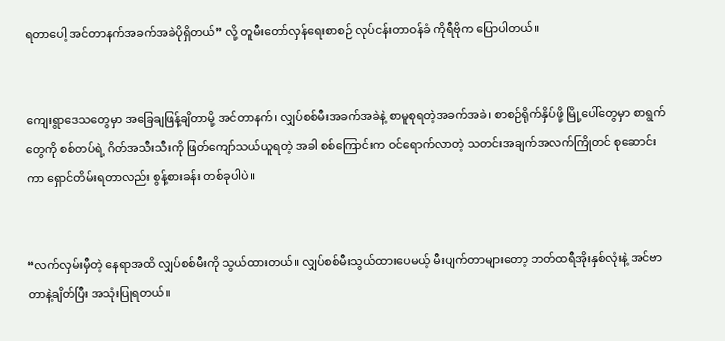ရတာပေါ့ အင်တာနက်အခက်အခဲပိုရှိတယ်” လို့ တူမီးတော်လှန်ရေးစာစဉ် လုပ်ငန်းတာဝန်ခံ ကိုရီဗိုက ပြောပါတယ်။


ကျေးရွာဒေသတွေမှာ အခြေချဖြန့်ချိတာမို့ အင်တာနက်၊ လျှပ်စစ်မီးအခက်အခဲနဲ့ စာမူစုရတဲ့အခက်အခဲ၊ စာစဉ်ရိုက်နှိပ်ဖို့ မြို့ပေါ်တွေမှာ စာရွက်တွေကို စစ်တပ်ရဲ့ ဂိတ်အသီးသီးကို ဖြတ်ကျော်သယ်ယူရတဲ့ အခါ စစ်ကြောင်းက ဝင်ရောက်လာတဲ့ သတင်းအချက်အလက်ကြိုတင် စုဆောင်းကာ ရှောင်တိမ်းရတာလည်း စွန့်စားခန်း တစ်ခုပါပဲ။


“လက်လှမ်းမှီတဲ့ နေရာအထိ လျှပ်စစ်မီးကို သွယ်ထားတယ်။ လျှပ်စစ်မီးသွယ်ထားပေမယ့် မီးပျက်တာများတော့ ဘတ်ထရီအိုးနှစ်လုံးနဲ့ အင်ဗာတာနဲ့ချိတ်ပြီး အသုံးပြုရတယ်။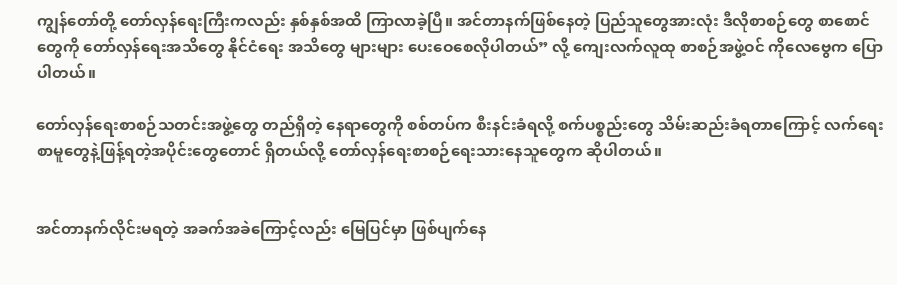ကျွန်တော်တို့ တော်လှန်ရေးကြီးကလည်း နှစ်နှစ်အထိ ကြာလာခဲ့ပြီ။ အင်တာနက်ဖြစ်နေတဲ့ ပြည်သူတွေအားလုံး ဒီလိုစာစဉ်တွေ စာစောင်တွေကို တော်လှန်ရေးအသိတွေ နိုင်ငံရေး အသိတွေ များများ ပေးဝေစေလိုပါတယ်” လို့ ကျေးလက်လူထု စာစဉ်အဖွဲ့ဝင် ကိုလေဗွေက ပြောပါတယ်။

တော်လှန်ရေးစာစဉ်သတင်းအဖွဲ့တွေ တည်ရှိတဲ့ နေရာတွေကို စစ်တပ်က စီးနင်းခံရလို့ စက်ပစ္စည်းတွေ သိမ်းဆည်းခံရတာကြောင့် လက်ရေးစာမူတွေနဲ့ဖြန့်ရတဲ့အပိုင်းတွေတောင် ရှိတယ်လို့ တော်လှန်ရေးစာစဉ်ရေးသားနေသူတွေက ဆိုပါတယ်။


အင်တာနက်လိုင်းမရတဲ့ အခက်အခဲကြောင့်လည်း မြေပြင်မှာ ဖြစ်ပျက်နေ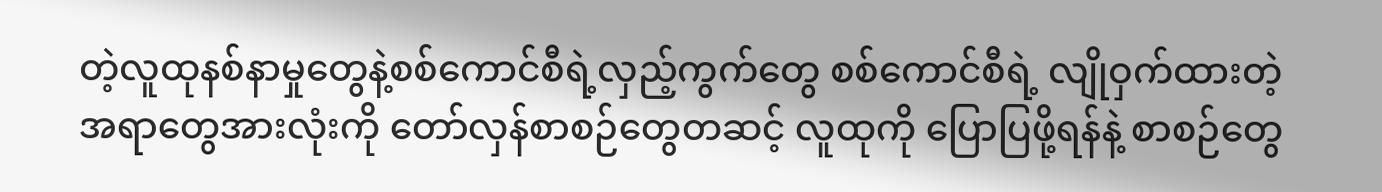တဲ့လူထုနစ်နာမှုတွေနဲ့စစ်ကောင်စီရဲ့လှည့်ကွက်တွေ စစ်ကောင်စီရဲ့ လျိုဝှက်ထားတဲ့ အရာတွေအားလုံးကို တော်လှန်စာစဉ်တွေတဆင့် လူထုကို ပြောပြဖို့ရန်နဲ့ စာစဉ်တွေ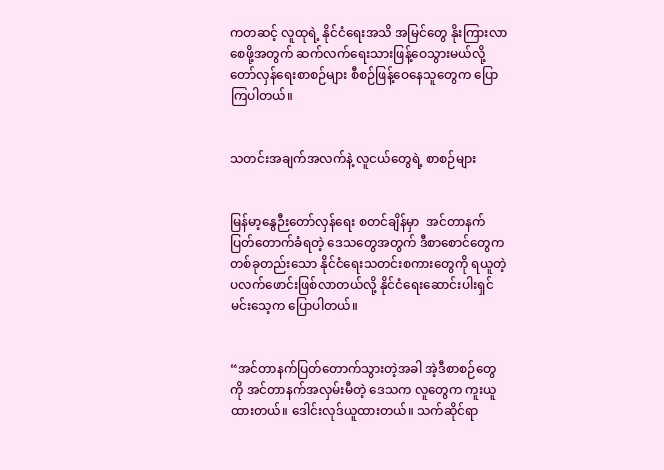ကတဆင့် လူထုရဲ့ နိုင်ငံရေးအသိ အမြင်တွေ နိုးကြားလာစေဖို့အတွက် ဆက်လက်ရေးသားဖြန့်ဝေသွားမယ်လို့ တော်လှန်ရေးစာစဉ်များ စီစဉ်ဖြန့်ဝေနေသူတွေက ပြောကြပါတယ်။


သတင်းအချက်အလက်နဲ့ လူငယ်တွေရဲ့ စာစဉ်များ


မြန်မာ့နွေဉီးတော်လှန်ရေး စတင်ချိန်မှာ  အင်တာနက် ပြတ်တောက်ခံရတဲ့ ဒေသတွေအတွက် ဒီစာစောင်တွေက တစ်ခုတည်းသော နိုင်ငံရေးသတင်းစကားတွေကို ရယူတဲ့ ပလက်ဖောင်းဖြစ်လာတယ်လို့ နိုင်ငံရေးဆောင်းပါးရှင် မင်းသေ့က ပြောပါတယ်။


“အင်တာနက်ပြတ်တောက်သွားတဲ့အခါ အဲ့ဒီစာစဉ်တွေကို အင်တာနက်အလှမ်းမီတဲ့ ဒေသက လူတွေက ကူးယူထားတယ်။ ဒေါင်းလုဒ်ယူထားတယ်။ သက်ဆိုင်ရာ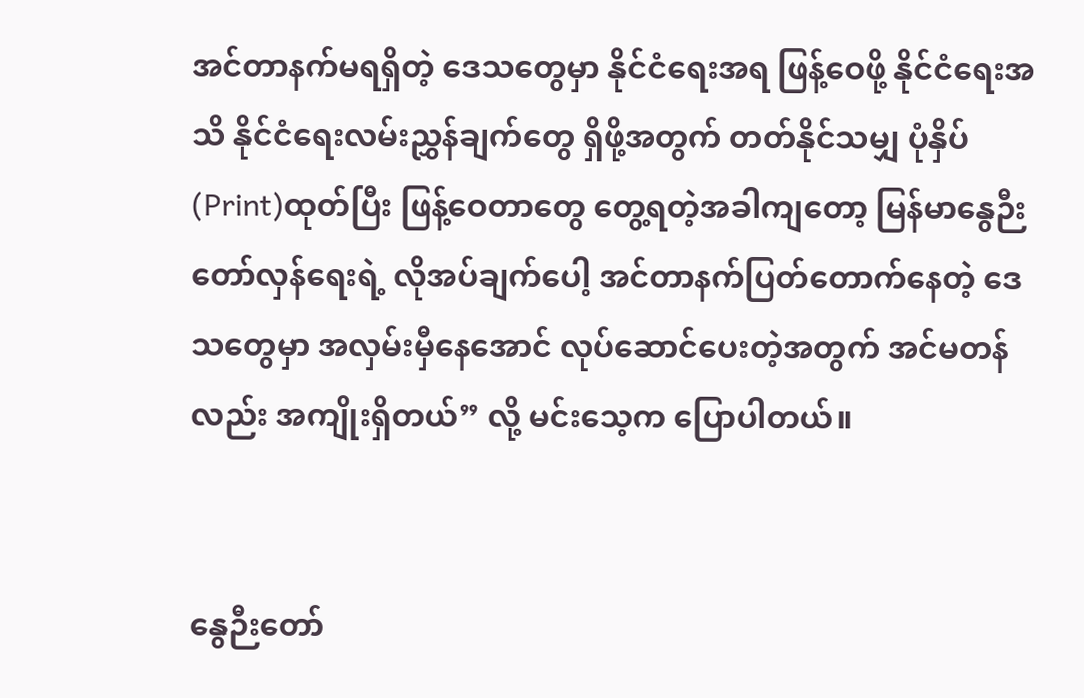အင်တာနက်မရရှိတဲ့ ဒေသတွေမှာ နိုင်ငံရေးအရ ဖြန့်ဝေဖို့ နိုင်ငံရေးအသိ နိုင်ငံရေးလမ်းညွှန်ချက်တွေ ရှိဖို့အတွက် တတ်နိုင်သမျှ ပုံနှိပ်(Print)ထုတ်ပြီး ဖြန့်ဝေတာတွေ တွေ့ရတဲ့အခါကျတော့ မြန်မာနွေဉီးတော်လှန်ရေးရဲ့ လိုအပ်ချက်ပေါ့ အင်တာနက်ပြတ်တောက်နေတဲ့ ဒေသတွေမှာ အလှမ်းမှီနေအောင် လုပ်ဆောင်ပေးတဲ့အတွက် အင်မတန်လည်း အကျိုးရှိတယ်” လို့ မင်းသေ့က ပြောပါတယ်။


နွေဉီးတော်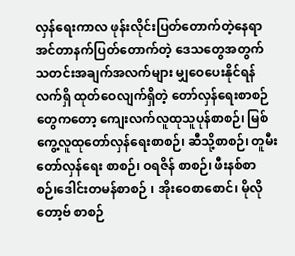လှန်ရေးကာလ ဖုန်းလိုင်းပြတ်တောက်တဲ့နေရာ အင်တာနက်ပြတ်တောက်တဲ့ ဒေသတွေအတွက် သတင်းအချက်အလက်များ မျှဝေပေးနိုင်ရန် လက်ရှိ ထုတ်ဝေလျက်ရှိတဲ့ တော်လှန်ရေးစာစဉ်တွေကတော့ ကျေးလက်လူထုသူပုန်စာစဉ်၊ မြစ်ကွေ့လူထုတော်လှန်ရေးစာစဉ်၊ ဆီသို့စာစဉ်၊ တူမီး တော်လှန်ရေး စာစဉ်၊ ဝရဇိန် စာစဉ်၊ ဖီးနစ်စာစဉ်၊ဒေါင်းတမန်စာစဉ် ၊ အိုးဝေစာစောင်၊ မိုလိုတော့ဗ် စာစဉ်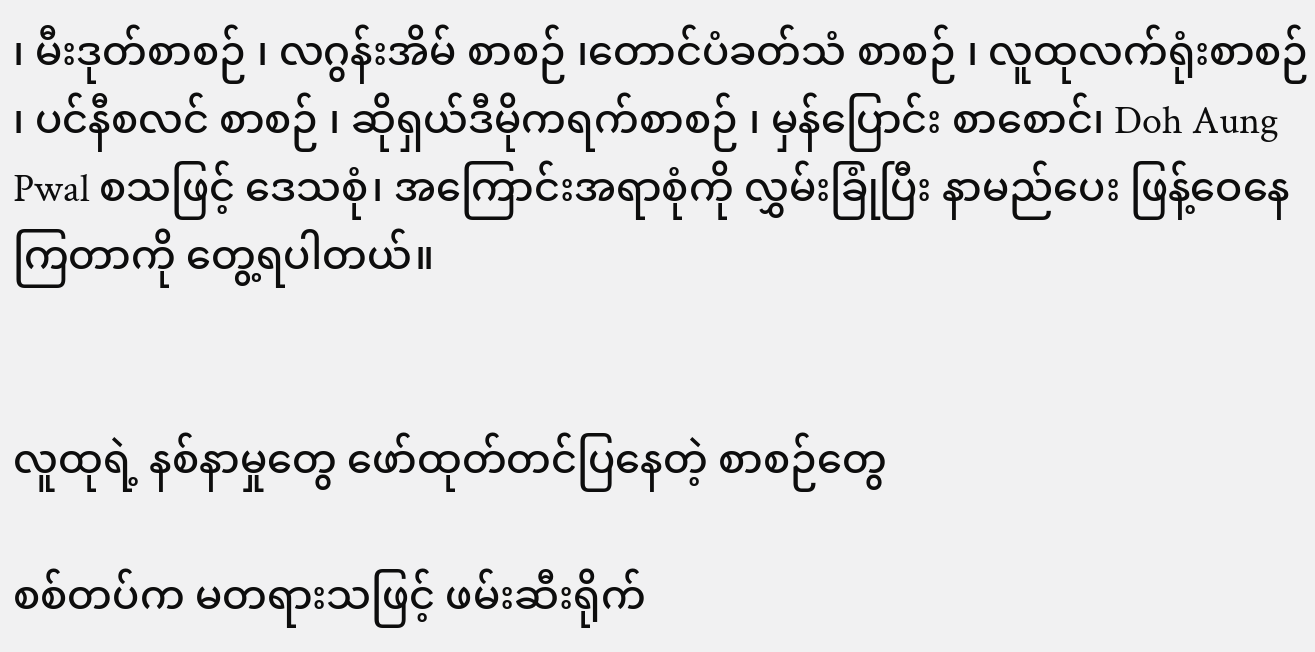၊ မီးဒုတ်စာစဉ် ၊ လဂွန်းအိမ် စာစဉ် ၊တောင်ပံခတ်သံ စာစဉ် ၊ လူထုလက်ရုံးစာစဉ် ၊ ပင်နီစလင် စာစဉ် ၊ ဆိုရှယ်ဒီမိုကရက်စာစဉ် ၊ မှန်ပြောင်း စာစောင်၊ Doh Aung Pwal စသဖြင့် ဒေသစုံ၊ အကြောင်းအရာစုံကို လွှမ်းခြုံပြီး နာမည်ပေး ဖြန့်ဝေနေကြတာကို တွေ့ရပါတယ်။


လူထုရဲ့ နစ်နာမှုတွေ ဖော်ထုတ်တင်ပြနေတဲ့ စာစဉ်တွေ

စစ်တပ်က မတရားသဖြင့် ဖမ်းဆီးရိုက်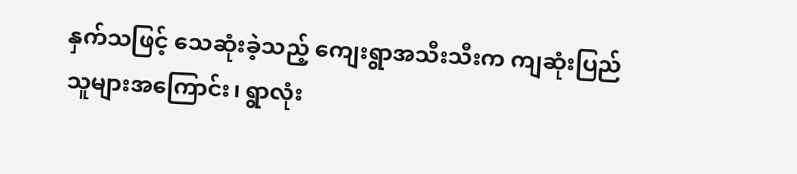နှက်သဖြင့် သေဆုံးခဲ့သည့် ကျေးရွာအသီးသီးက ကျဆုံးပြည်သူများအကြောင်း၊ ရွာလုံး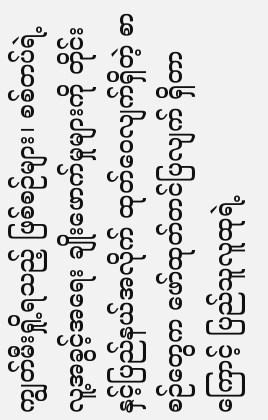ကျွတ်မီးရှို့ရသည့် ဖြစ်စဉ်များ၊ စစ်တပ်ရဲ့ လူ့အခွင့်အရေး ချိုးဖောက်မှုများကို တိုင်းနှင့်ပြည်နယ်အလိုက် ထုတ်ဝေလျက်ရှိတဲ့ စာစဉ်တွေက ဖော်ထုတ်တင်ပြလျက် ရှိတာကြောင့် ပြည်သူလူထုရဲ့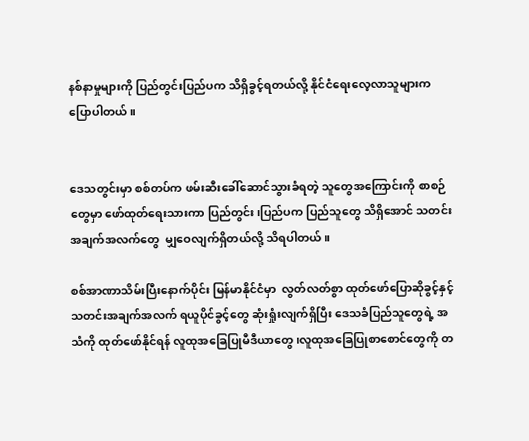နစ်နာမှုများကို ပြည်တွင်းပြည်ပက သိရှိခွင့်ရတယ်လို့ နိုင်ငံရေးလေ့လာသူများက ပြောပါတယ်။


ဒေသတွင်းမှာ စစ်တပ်က ဖမ်းဆီးခေါ်ဆောင်သွားခံရတဲ့ သူတွေအကြောင်းကို စာစဉ်တွေမှာ ဖော်ထုတ်ရေးသားကာ ပြည်တွင်း၊ပြည်ပက ပြည်သူတွေ သိရှိအောင် သတင်းအချက်အလက်တွေ  မျှဝေလျက်ရှိတယ်လို့ သိရပါတယ်။

စစ်အာဏာသိမ်းပြီးနောက်ပိုင်း မြန်မာနိုင်ငံမှာ  လွတ်လတ်စွာ ထုတ်ဖော်ပြောဆိုခွင့်နှင့် သတင်းအချက်အလက် ရယူပိုင်ခွင့်တွေ ဆုံးရှုံးလျက်ရှိပြီး ဒေသခံပြည်သူတွေရဲ့ အသံကို ထုတ်ဖော်နိုင်ရန် လူထုအခြေပြုမီဒီယာတွေ ၊လူထုအခြေပြုစာစောင်တွေကို တ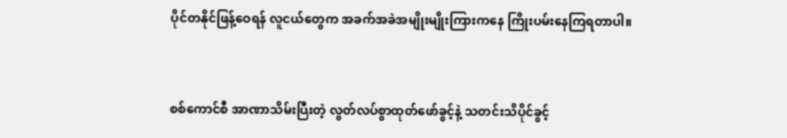ပိုင်တနိုင်ဖြန့်ဝေရန် လူငယ်တွေက အခက်အခဲအမျိုးမျိုးကြားကနေ ကြိုးပမ်းနေကြရတာပါ။


စစ်ကောင်စီ အာဏာသိမ်းပြီးတဲ့ လွတ်လပ်စွာထုတ်ဖော်ခွင့်နဲ့ သတင်းသိပိုင်ခွင့်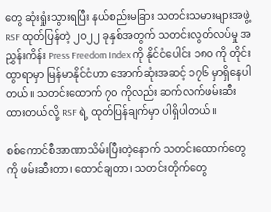တွေ ဆုံးရှုံးသွားရပြီး နယ်စည်းမခြား သတင်းသမားများအဖွဲ့ RSF ထုတ်ပြန်တဲ့ ၂၀၂၂ ခုနှစ်အတွက် သတင်းလွတ်လပ်မှု အညွှန်းကိန်း Press Freedom Index ကို နိုင်ငံပေါင်း ၁၈၀ ကို တိုင်းထွာရာမှာ မြန်မာနိုင်ငံဟာ အောက်ဆုံးအဆင့် ၁၇၆ မှာရှိနေပါတယ်။ သတင်းထောက် ၇၀ ကိုလည်း ဆက်လက်ဖမ်းဆီးထားတယ်လို့ RSF ရဲ့ ထုတ်ပြန်ချက်မှာ ပါရှိပါတယ်။

စစ်ကောင်စီအာဏာသိမ်းပြီးတဲ့နောက် သတင်းထောက်တွေကို ဖမ်းဆီးတာ၊ ထောင်ချတာ၊ သတင်းတိုက်တွေ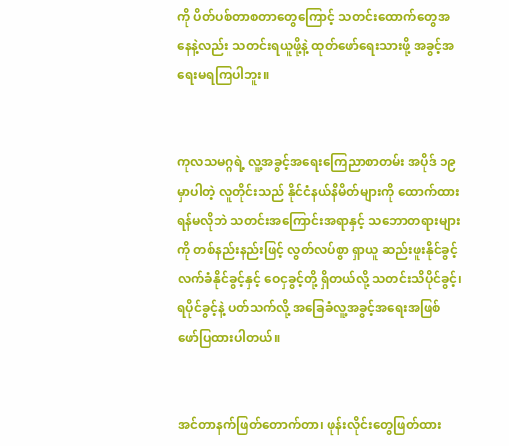ကို ပိတ်ပစ်တာစတာတွေကြောင့် သတင်းထောက်တွေအနေနဲ့လည်း သတင်းရယူဖို့နဲ့ ထုတ်ဖော်ရေးသားဖို့ အခွင့်အရေးမရကြပါဘူး။


ကုလသမဂ္ဂရဲ့ လူ့အခွင့်အရေးကြေညာစာတမ်း အပိုဒ် ၁၉ မှာပါတဲ့ လူတိုင်းသည် နိုင်ငံနယ်နိမိတ်များကို ထောက်ထားရန်မလိုဘဲ သတင်းအကြောင်းအရာနှင့် သဘောတရားများကို တစ်နည်းနည်းဖြင့် လွတ်လပ်စွာ ရှာယူ ဆည်းဖူးနိုင်ခွင့် လက်ခံနိုင်ခွင့်နှင့် ဝေငှခွင့်တို့ ရှိတယ်လို့ သတင်းသိပိုင်ခွင့်၊ ရပိုင်ခွင့်နဲ့ ပတ်သက်လို့ အခြေခံလူ့အခွင့်အရေးအဖြစ် ဖော်ပြထားပါတယ်။


အင်တာနက်ဖြတ်တောက်တာ၊ ဖုန်းလိုင်းတွေဖြတ်ထား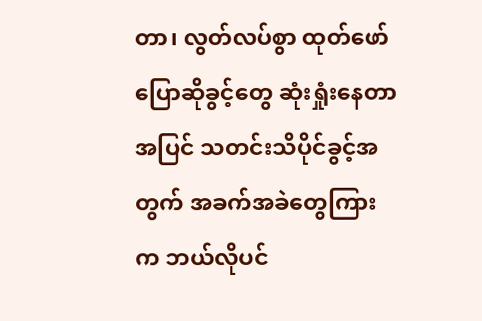တာ၊ လွတ်လပ်စွာ ထုတ်ဖော်ပြောဆိုခွင့်တွေ ဆုံးရှုံးနေတာအပြင် သတင်းသိပိုင်ခွင့်အတွက် အခက်အခဲတွေကြားက ဘယ်လိုပင်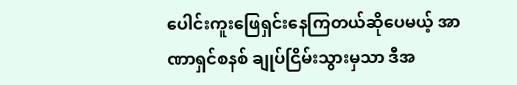ပေါင်းကူးဖြေရှင်းနေကြတယ်ဆိုပေမယ့် အာဏာရှင်စနစ် ချုပ်ငြိမ်းသွားမှသာ ဒီအ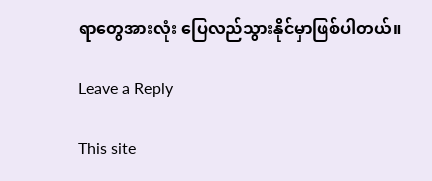ရာတွေအားလုံး ပြေလည်သွားနိုင်မှာဖြစ်ပါတယ်။

Leave a Reply

This site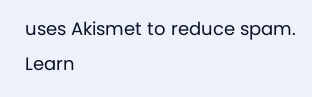uses Akismet to reduce spam. Learn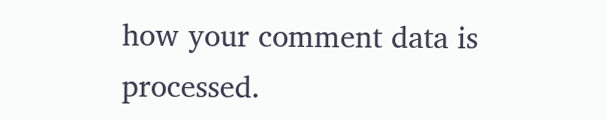how your comment data is processed.